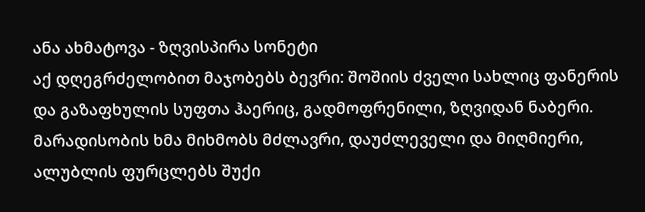ანა ახმატოვა - ზღვისპირა სონეტი
აქ დღეგრძელობით მაჯობებს ბევრი: შოშიის ძველი სახლიც ფანერის და გაზაფხულის სუფთა ჰაერიც, გადმოფრენილი, ზღვიდან ნაბერი.
მარადისობის ხმა მიხმობს მძლავრი, დაუძლეველი და მიღმიერი, ალუბლის ფურცლებს შუქი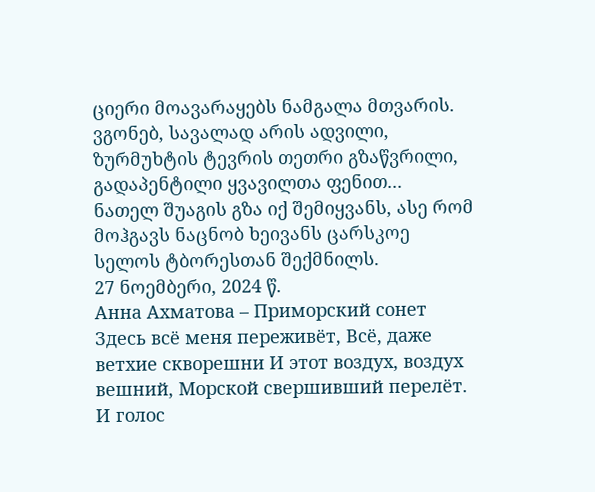ციერი მოავარაყებს ნამგალა მთვარის.
ვგონებ, სავალად არის ადვილი, ზურმუხტის ტევრის თეთრი გზაწვრილი, გადაპენტილი ყვავილთა ფენით...
ნათელ შუაგის გზა იქ შემიყვანს, ასე რომ მოჰგავს ნაცნობ ხეივანს ცარსკოე სელოს ტბორესთან შექმნილს.
27 ნოემბერი, 2024 წ.
Анна Ахматова – Приморский сонет
Здесь всё меня переживёт, Всё, даже ветхие скворешни И этот воздух, воздух вешний, Морской свершивший перелёт.
И голос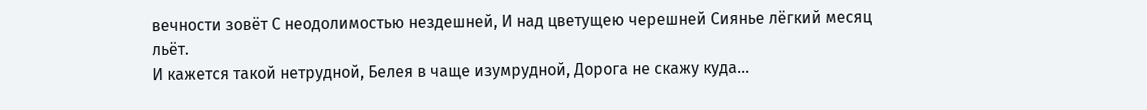вечности зовёт С неодолимостью нездешней, И над цветущею черешней Сиянье лёгкий месяц льёт.
И кажется такой нетрудной, Белея в чаще изумрудной, Дорога не скажу куда…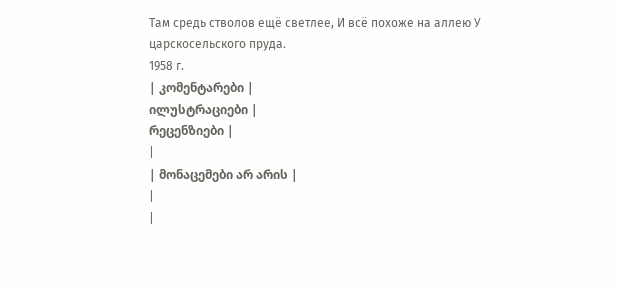Там средь стволов ещё светлее, И всё похоже на аллею У царскосельского пруда.
1958 г.
| კომენტარები |
ილუსტრაციები |
რეცენზიები |
|
| მონაცემები არ არის |
|
|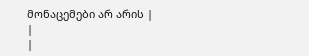მონაცემები არ არის |
|
|